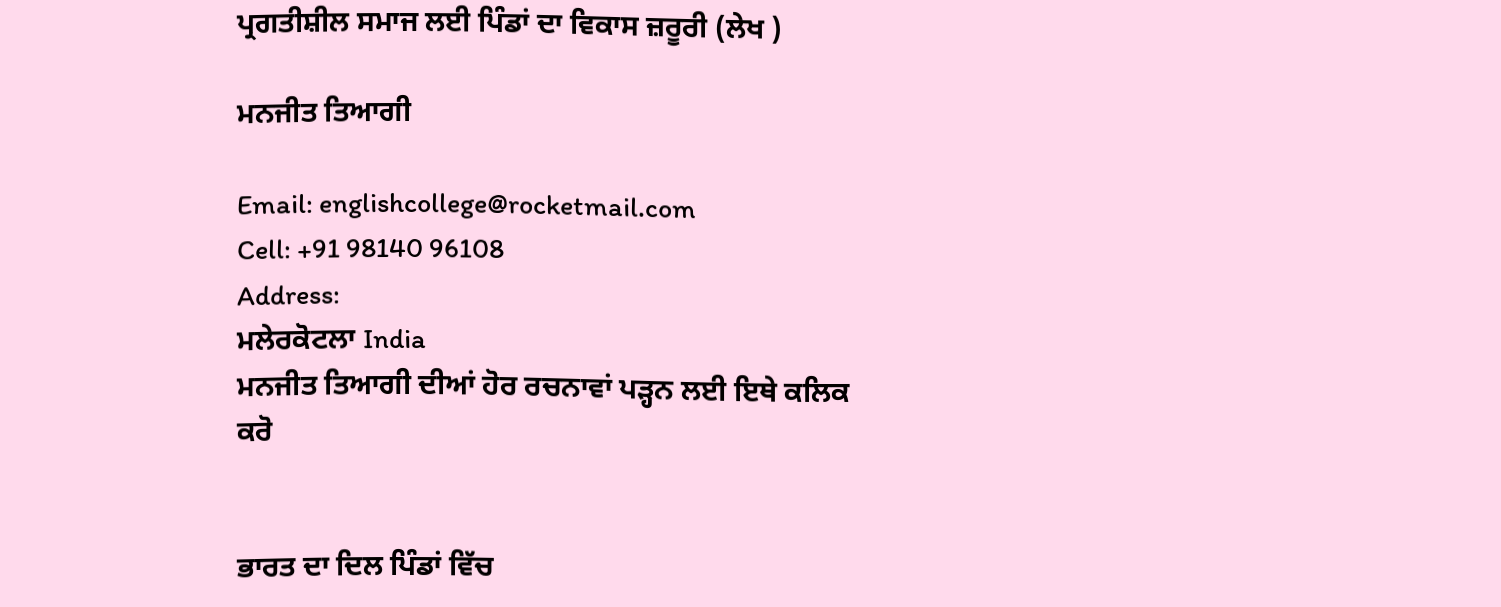ਪ੍ਰਗਤੀਸ਼ੀਲ ਸਮਾਜ ਲਈ ਪਿੰਡਾਂ ਦਾ ਵਿਕਾਸ ਜ਼ਰੂਰੀ (ਲੇਖ )

ਮਨਜੀਤ ਤਿਆਗੀ

Email: englishcollege@rocketmail.com
Cell: +91 98140 96108
Address:
ਮਲੇਰਕੋਟਲਾ India
ਮਨਜੀਤ ਤਿਆਗੀ ਦੀਆਂ ਹੋਰ ਰਚਨਾਵਾਂ ਪੜ੍ਹਨ ਲਈ ਇਥੇ ਕਲਿਕ ਕਰੋ


ਭਾਰਤ ਦਾ ਦਿਲ ਪਿੰਡਾਂ ਵਿੱਚ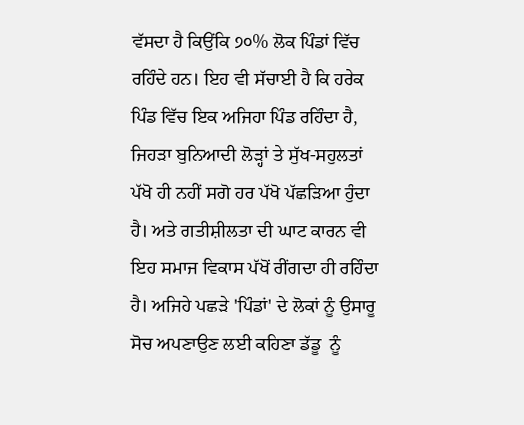ਵੱਸਦਾ ਹੈ ਕਿਉਂਕਿ ੭੦% ਲੋਕ ਪਿੰਡਾਂ ਵਿੱਚ ਰਹਿੰਦੇ ਹਨ। ਇਹ ਵੀ ਸੱਚਾਈ ਹੈ ਕਿ ਹਰੇਕ ਪਿੰਡ ਵਿੱਚ ਇਕ ਅਜਿਹਾ ਪਿੰਡ ਰਹਿੰਦਾ ਹੈ, ਜਿਹੜਾ ਬੁਨਿਆਦੀ ਲੋੜ੍ਹਾਂ ਤੇ ਸੁੱਖ-ਸਹੁਲਤਾਂ ਪੱਖੋ ਹੀ ਨਹੀਂ ਸਗੋ ਹਰ ਪੱਖੋ ਪੱਛੜਿਆ ਹੁੰਦਾ ਹੈ। ਅਤੇ ਗਤੀਸ਼ੀਲਤਾ ਦੀ ਘਾਟ ਕਾਰਨ ਵੀ ਇਹ ਸਮਾਜ ਵਿਕਾਸ ਪੱਖੋਂ ਰੀਂਗਦਾ ਹੀ ਰਹਿੰਦਾ ਹੈ। ਅਜਿਹੇ ਪਛੜੇ 'ਪਿੰਡਾਂ' ਦੇ ਲੋਕਾਂ ਨੂੰ ਉਸਾਰੂ ਸੋਚ ਅਪਣਾਉਣ ਲਈ ਕਹਿਣਾ ਡੱਡੂ  ਨੂੰ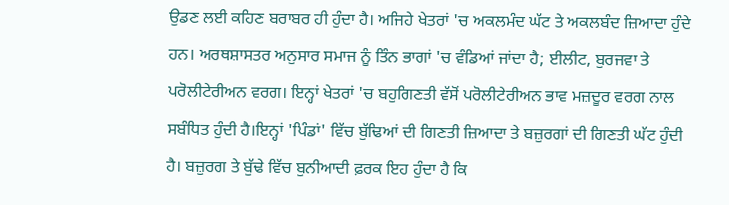ਉਡਣ ਲਈ ਕਹਿਣ ਬਰਾਬਰ ਹੀ ਹੁੰਦਾ ਹੈ। ਅਜਿਹੇ ਖੇਤਰਾਂ 'ਚ ਅਕਲਮੰਦ ਘੱਟ ਤੇ ਅਕਲਬੰਦ ਜ਼ਿਆਦਾ ਹੁੰਦੇ ਹਨ। ਅਰਥਸ਼ਾਸਤਰ ਅਨੁਸਾਰ ਸਮਾਜ ਨੂੰ ਤਿੰਨ ਭਾਗਾਂ 'ਚ ਵੰਡਿਆਂ ਜਾਂਦਾ ਹੈ; ਈਲੀਟ, ਬੁਰਜਵਾ ਤੇ ਪਰੋਲੀਟੇਰੀਅਨ ਵਰਗ। ਇਨ੍ਹਾਂ ਖੇਤਰਾਂ 'ਚ ਬਹੁਗਿਣਤੀ ਵੱਸੋਂ ਪਰੋਲੀਟੇਰੀਅਨ ਭਾਵ ਮਜ਼ਦੂਰ ਵਰਗ ਨਾਲ ਸਬੰਧਿਤ ਹੁੰਦੀ ਹੈ।ਇਨ੍ਹਾਂ 'ਪਿੰਡਾਂ' ਵਿੱਚ ਬੁੱਢਿਆਂ ਦੀ ਗਿਣਤੀ ਜ਼ਿਆਦਾ ਤੇ ਬਜ਼ੁਰਗਾਂ ਦੀ ਗਿਣਤੀ ਘੱਟ ਹੁੰਦੀ ਹੈ। ਬਜ਼ੁਰਗ ਤੇ ਬੁੱਢੇ ਵਿੱਚ ਬੁਨੀਆਦੀ ਫ਼ਰਕ ਇਹ ਹੁੰਦਾ ਹੈ ਕਿ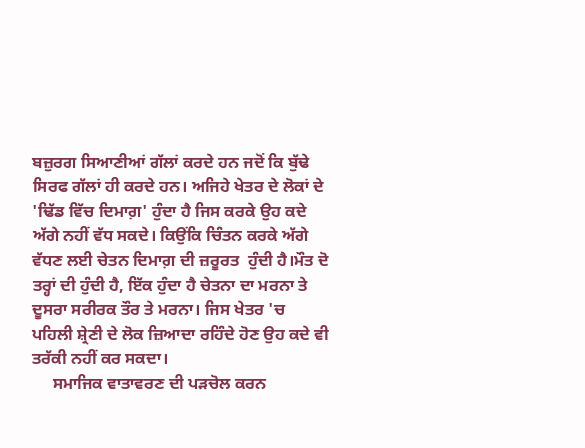ਬਜ਼ੁਰਗ ਸਿਆਣੀਆਂ ਗੱਲਾਂ ਕਰਦੇ ਹਨ ਜਦੋਂ ਕਿ ਬੁੱਢੇ ਸਿਰਫ ਗੱਲਾਂ ਹੀ ਕਰਦੇ ਹਨ। ਅਜਿਹੇ ਖੇਤਰ ਦੇ ਲੋਕਾਂ ਦੇ 'ਢਿੱਡ ਵਿੱਚ ਦਿਮਾਗ਼' ਹੁੰਦਾ ਹੈ ਜਿਸ ਕਰਕੇ ਉਹ ਕਦੇ ਅੱਗੇ ਨਹੀਂ ਵੱਧ ਸਕਦੇ। ਕਿਉਂਕਿ ਚਿੰਤਨ ਕਰਕੇ ਅੱਗੇ ਵੱਧਣ ਲਈ ਚੇਤਨ ਦਿਮਾਗ਼ ਦੀ ਜ਼ਰੂਰਤ  ਹੁੰਦੀ ਹੈ।ਮੌਤ ਦੋ ਤਰ੍ਹਾਂ ਦੀ ਹੁੰਦੀ ਹੈ, ਇੱਕ ਹੁੰਦਾ ਹੈ ਚੇਤਨਾ ਦਾ ਮਰਨਾ ਤੇ ਦੂਸਰਾ ਸਰੀਰਕ ਤੌਰ ਤੇ ਮਰਨਾ। ਜਿਸ ਖੇਤਰ 'ਚ ਪਹਿਲੀ ਸ਼੍ਰੇਣੀ ਦੇ ਲੋਕ ਜ਼ਿਆਦਾ ਰਹਿੰਦੇ ਹੋਣ ਉਹ ਕਦੇ ਵੀ ਤਰੱਕੀ ਨਹੀਂ ਕਰ ਸਕਦਾ।
     ਸਮਾਜਿਕ ਵਾਤਾਵਰਣ ਦੀ ਪੜਚੋਲ ਕਰਨ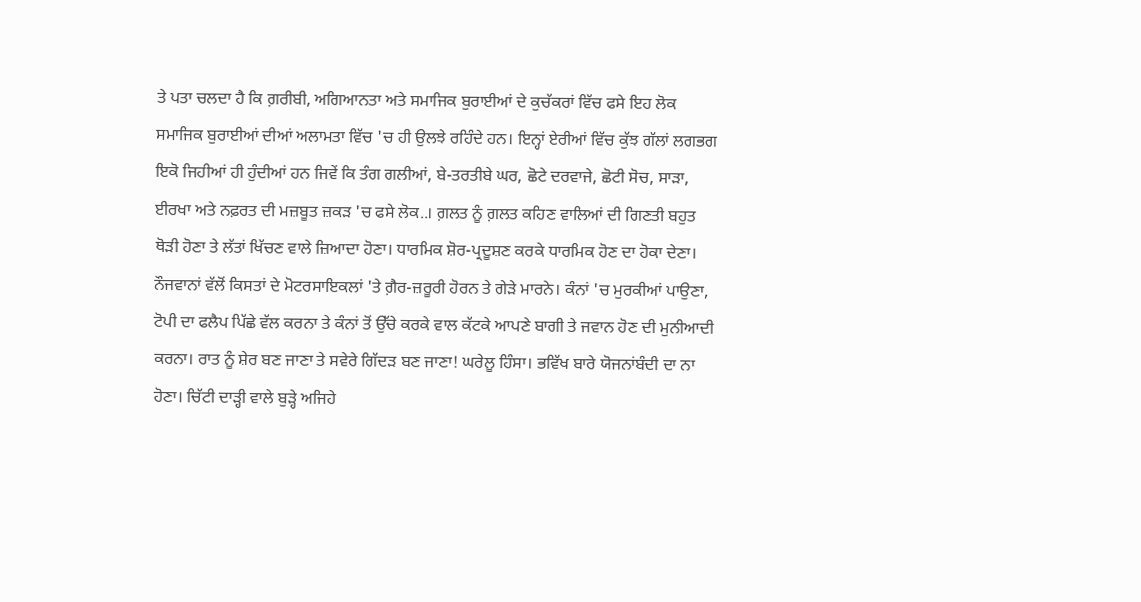ਤੇ ਪਤਾ ਚਲਦਾ ਹੈ ਕਿ ਗ਼ਰੀਬੀ, ਅਗਿਆਨਤਾ ਅਤੇ ਸਮਾਜਿਕ ਬੁਰਾਈਆਂ ਦੇ ਕੁਚੱਕਰਾਂ ਵਿੱਚ ਫਸੇ ਇਹ ਲੋਕ ਸਮਾਜਿਕ ਬੁਰਾਈਆਂ ਦੀਆਂ ਅਲਾਮਤਾ ਵਿੱਚ 'ਚ ਹੀ ਉਲਝੇ ਰਹਿੰਦੇ ਹਨ। ਇਨ੍ਹਾਂ ਏਰੀਆਂ ਵਿੱਚ ਕੁੱਝ ਗੱਲਾਂ ਲਗਭਗ ਇਕੋ ਜਿਹੀਆਂ ਹੀ ਹੁੰਦੀਆਂ ਹਨ ਜਿਵੇਂ ਕਿ ਤੰਗ ਗਲੀਆਂ, ਬੇ-ਤਰਤੀਬੇ ਘਰ, ਛੋਟੇ ਦਰਵਾਜੇ, ਛੋਟੀ ਸੋਚ, ਸਾੜਾ, ਈਰਖਾ ਅਤੇ ਨਫ਼ਰਤ ਦੀ ਮਜ਼ਬੂਤ ਜ਼ਕੜ 'ਚ ਫਸੇ ਲੋਕ..। ਗ਼ਲਤ ਨੂੰ ਗ਼ਲਤ ਕਹਿਣ ਵਾਲਿਆਂ ਦੀ ਗਿਣਤੀ ਬਹੁਤ ਥੋੜੀ ਹੋਣਾ ਤੇ ਲੱਤਾਂ ਖਿੱਚਣ ਵਾਲੇ ਜ਼ਿਆਦਾ ਹੋਣਾ। ਧਾਰਮਿਕ ਸ਼ੋਰ-ਪ੍ਰਦੂਸ਼ਣ ਕਰਕੇ ਧਾਰਮਿਕ ਹੋਣ ਦਾ ਹੋਕਾ ਦੇਣਾ। ਨੌਜਵਾਨਾਂ ਵੱਲੋਂ ਕਿਸਤਾਂ ਦੇ ਮੋਟਰਸਾਇਕਲਾਂ 'ਤੇ ਗ਼ੈਰ-ਜ਼ਰੂਰੀ ਹੋਰਨ ਤੇ ਗੇੜੇ ਮਾਰਨੇ। ਕੰਨਾਂ 'ਚ ਮੁਰਕੀਆਂ ਪਾਉਣਾ, ਟੋਪੀ ਦਾ ਫਲੈਪ ਪਿੱਛੇ ਵੱਲ ਕਰਨਾ ਤੇ ਕੰਨਾਂ ਤੋਂ ਉੱਚੇ ਕਰਕੇ ਵਾਲ ਕੱਟਕੇ ਆਪਣੇ ਬਾਗੀ ਤੇ ਜਵਾਨ ਹੋਣ ਦੀ ਮੁਨੀਆਦੀ ਕਰਨਾ। ਰਾਤ ਨੂੰ ਸ਼ੇਰ ਬਣ ਜਾਣਾ ਤੇ ਸਵੇਰੇ ਗਿੱਦੜ ਬਣ ਜਾਣਾ! ਘਰੇਲੂ ਹਿੰਸਾ। ਭਵਿੱਖ ਬਾਰੇ ਯੋਜਨਾਂਬੰਦੀ ਦਾ ਨਾ ਹੋਣਾ। ਚਿੱਟੀ ਦਾੜ੍ਹੀ ਵਾਲੇ ਬੁੜ੍ਹੇ ਅਜਿਹੇ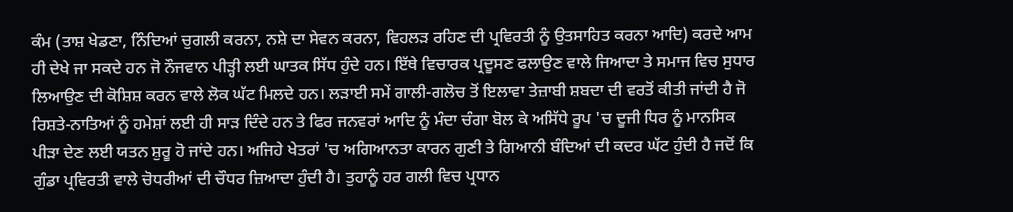ਕੰਮ (ਤਾਸ਼ ਖੇਡਣਾ, ਨਿੰਦਿਆਂ ਚੁਗਲੀ ਕਰਨਾ, ਨਸ਼ੇ ਦਾ ਸੇਵਨ ਕਰਨਾ, ਵਿਹਲੜ ਰਹਿਣ ਦੀ ਪ੍ਰਵਿਰਤੀ ਨੂੰ ਉਤਸਾਹਿਤ ਕਰਨਾ ਆਦਿ) ਕਰਦੇ ਆਮ ਹੀ ਦੇਖੇ ਜਾ ਸਕਦੇ ਹਨ ਜੋ ਨੌਜਵਾਨ ਪੀੜ੍ਹੀ ਲਈ ਘਾਤਕ ਸਿੱਧ ਹੁੰਦੇ ਹਨ। ਇੱਥੇ ਵਿਚਾਰਕ ਪ੍ਰਦੂਸਣ ਫਲਾਉਣ ਵਾਲੇ ਜਿਆਦਾ ਤੇ ਸਮਾਜ ਵਿਚ ਸੁਧਾਰ ਲਿਆਉਣ ਦੀ ਕੋਸ਼ਿਸ਼ ਕਰਨ ਵਾਲੇ ਲੋਕ ਘੱਟ ਮਿਲਦੇ ਹਨ। ਲੜਾਈ ਸਮੇਂ ਗਾਲੀ-ਗਲੋਚ ਤੋਂ ਇਲਾਵਾ ਤੇਜ਼ਾਬੀ ਸ਼ਬਦਾ ਦੀ ਵਰਤੋਂ ਕੀਤੀ ਜਾਂਦੀ ਹੈ ਜੋ ਰਿਸ਼ਤੇ-ਨਾਤਿਆਂ ਨੂੰ ਹਮੇਸ਼ਾਂ ਲਈ ਹੀ ਸਾੜ ਦਿੰਦੇ ਹਨ ਤੇ ਫਿਰ ਜਨਵਰਾਂ ਆਦਿ ਨੂੰ ਮੰਦਾ ਚੰਗਾ ਬੋਲ ਕੇ ਅਸਿੱਧੇ ਰੂਪ 'ਚ ਦੂਜੀ ਧਿਰ ਨੂੰ ਮਾਨਸਿਕ ਪੀੜਾ ਦੇਣ ਲਈ ਯਤਨ ਸ਼ੁਰੂ ਹੋ ਜਾਂਦੇ ਹਨ। ਅਜਿਹੇ ਖੇਤਰਾਂ 'ਚ ਅਗਿਆਨਤਾ ਕਾਰਨ ਗੁਣੀ ਤੇ ਗਿਆਨੀ ਬੰਦਿਆਂ ਦੀ ਕਦਰ ਘੱਟ ਹੁੰਦੀ ਹੈ ਜਦੋਂ ਕਿ ਗੁੰਡਾ ਪ੍ਰਵਿਰਤੀ ਵਾਲੇ ਚੋਧਰੀਆਂ ਦੀ ਚੌਧਰ ਜ਼ਿਆਦਾ ਹੁੰਦੀ ਹੈ। ਤੁਹਾਨੂੰ ਹਰ ਗਲੀ ਵਿਚ ਪ੍ਰਧਾਨ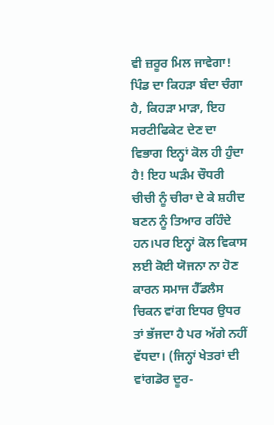ਵੀ ਜ਼ਰੂਰ ਮਿਲ ਜਾਵੇਗਾ! ਪਿੰਡ ਦਾ ਕਿਹੜਾ ਬੰਦਾ ਚੰਗਾ ਹੈ, ਕਿਹੜਾ ਮਾੜਾ, ਇਹ ਸਰਟੀਫਿਕੇਟ ਦੇਣ ਦਾ ਵਿਭਾਗ ਇਨ੍ਹਾਂ ਕੋਲ ਹੀ ਹੁੰਦਾ ਹੈ! ਇਹ ਘੜੰਮ ਚੌਧਰੀ ਚੀਚੀ ਨੂੰ ਚੀਰਾ ਦੇ ਕੇ ਸ਼ਹੀਦ ਬਣਨ ਨੂੰ ਤਿਆਰ ਰਹਿੰਦੇ ਹਨ।ਪਰ ਇਨ੍ਹਾਂ ਕੋਲ ਵਿਕਾਸ ਲਈ ਕੋਈ ਯੋਜਨਾ ਨਾ ਹੋਣ ਕਾਰਨ ਸਮਾਜ ਹੈੱਡਲੈਸ ਚਿਕਨ ਵਾਂਗ ਇਧਰ ਉਧਰ ਤਾਂ ਭੱਜਦਾ ਹੈ ਪਰ ਅੱਗੇ ਨਹੀਂ ਵੱਧਦਾ। (ਜਿਨ੍ਹਾਂ ਖੇਤਰਾਂ ਦੀ ਵਾਂਗਡੋਰ ਦੂਰ-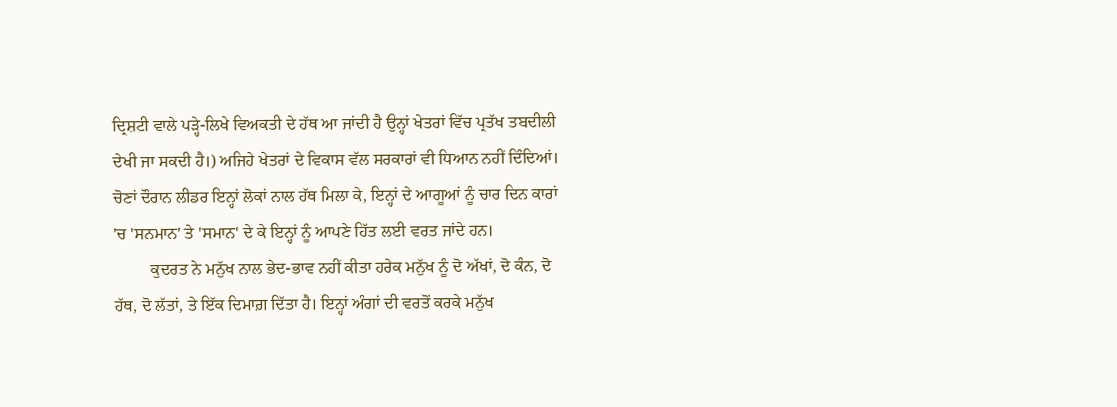ਦ੍ਰਿਸ਼ਟੀ ਵਾਲੇ ਪੜ੍ਹੇ-ਲਿਖੇ ਵਿਅਕਤੀ ਦੇ ਹੱਥ ਆ ਜਾਂਦੀ ਹੈ ਉਨ੍ਹਾਂ ਖੇਤਰਾਂ ਵਿੱਚ ਪ੍ਰਤੱਖ ਤਬਦੀਲੀ ਦੇਖੀ ਜਾ ਸਕਦੀ ਹੈ।) ਅਜਿਹੇ ਖੇਤਰਾਂ ਦੇ ਵਿਕਾਸ ਵੱਲ ਸਰਕਾਰਾਂ ਵੀ ਧਿਆਨ ਨਹੀਂ ਦਿੰਦਿਆਂ। ਚੋਣਾਂ ਦੌਰਾਨ ਲੀਡਰ ਇਨ੍ਹਾਂ ਲੋਕਾਂ ਨਾਲ ਹੱਥ ਮਿਲਾ ਕੇ, ਇਨ੍ਹਾਂ ਦੇ ਆਗੂਆਂ ਨੂੰ ਚਾਰ ਦਿਨ ਕਾਰਾਂ 'ਚ 'ਸਨਮਾਨ' ਤੇ 'ਸਮਾਨ' ਦੇ ਕੇ ਇਨ੍ਹਾਂ ਨੂੰ ਆਪਣੇ ਹਿੱਤ ਲਈ ਵਰਤ ਜਾਂਦੇ ਹਨ।
         ਕੁਦਰਤ ਨੇ ਮਨੁੱਖ ਨਾਲ ਭੇਦ-ਭਾਵ ਨਹੀਂ ਕੀਤਾ ਹਰੇਕ ਮਨੁੱਖ ਨੂੰ ਦੋ ਅੱਖਾਂ, ਦੋ ਕੰਨ, ਦੋ ਹੱਥ, ਦੋ ਲੱਤਾਂ, ਤੇ ਇੱਕ ਦਿਮਾਗ਼ ਦਿੱਤਾ ਹੈ। ਇਨ੍ਹਾਂ ਅੰਗਾਂ ਦੀ ਵਰਤੋਂ ਕਰਕੇ ਮਨੁੱਖ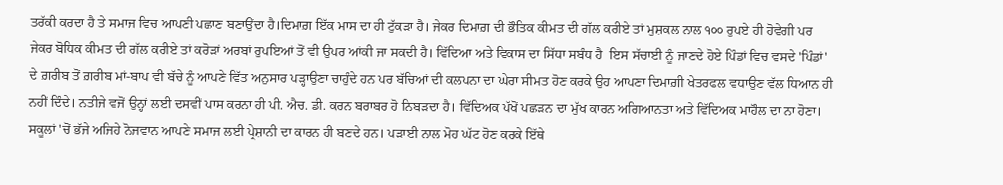ਤਰੱਕੀ ਕਰਦਾ ਹੈ ਤੇ ਸਮਾਜ ਵਿਚ ਆਪਣੀ ਪਛਾਣ ਬਣਾਉਂਦਾ ਹੈ।ਦਿਮਾਗ਼ ਇੱਕ ਮਾਸ ਦਾ ਹੀ ਟੁੱਕੜਾ ਹੈ। ਜੇਕਰ ਦਿਮਾਗ਼ ਦੀ ਭੌਤਿਕ ਕੀਮਤ ਦੀ ਗੱਲ ਕਰੀਏ ਤਾਂ ਮੁਸ਼ਕਲ ਨਾਲ ੧੦੦ ਰੁਪਏ ਹੀ ਹੋਵੇਗੀ ਪਰ ਜੇਕਰ ਬੋਧਿਕ ਕੀਮਤ ਦੀ ਗੱਲ ਕਰੀਏ ਤਾਂ ਕਰੋੜਾਂ ਅਰਬਾਂ ਰੁਪਇਆਂ ਤੋਂ ਵੀ ਉਪਰ ਆਂਕੀ ਜਾ ਸਕਦੀ ਹੈ। ਵਿੱਦਿਆ ਅਤੇ ਵਿਕਾਸ ਦਾ ਸਿੱਧਾ ਸਬੰਧ ਹੈ  ਇਸ ਸੱਚਾਈ ਨੂੰ ਜਾਣਦੇ ਹੋਏ ਪਿੰਡਾਂ ਵਿਚ ਵਸਦੇ 'ਪਿੰਡਾਂ' ਦੇ ਗ਼ਰੀਬ ਤੋਂ ਗ਼ਰੀਬ ਮਾਂ-ਬਾਪ ਵੀ ਬੱਚੇ ਨੂੰ ਆਪਣੇ ਵਿੱਤ ਅਨੁਸਾਰ ਪੜ੍ਹਾਉਣਾ ਚਾਹੁੰਦੇ ਹਨ ਪਰ ਬੱਚਿਆਂ ਦੀ ਕਲਪਨਾ ਦਾ ਘੇਰਾ ਸੀਮਤ ਹੋਣ ਕਰਕੇ ਉਹ ਆਪਣਾ ਦਿਮਾਗ਼ੀ ਖੇਤਰਫਲ ਵਧਾਉਣ ਵੱਲ ਧਿਆਨ ਹੀ ਨਹੀਂ ਦਿੰਦੇ। ਨਤੀਜੇ ਵਜੋਂ ਉਨ੍ਹਾਂ ਲਈ ਦਸਵੀਂ ਪਾਸ ਕਰਨਾ ਹੀ ਪੀ. ਐਚ. ਡੀ. ਕਰਨ ਬਰਾਬਰ ਹੋ ਨਿਬੜਦਾ ਹੈ। ਵਿੱਦਿਅਕ ਪੱਖੋਂ ਪਛੜਨ ਦਾ ਮੁੱਖ ਕਾਰਨ ਅਗਿਆਨਤਾ ਅਤੇ ਵਿੱਦਿਅਕ ਮਾਹੌਲ ਦਾ ਨਾ ਹੋਣਾ। ਸਕੂਲਾਂ 'ਚੋਂ ਭੱਜੇ ਅਜਿਹੇ ਨੋਜਵਾਨ ਆਪਣੇ ਸਮਾਜ ਲਈ ਪ੍ਰੇਸ਼ਾਨੀ ਦਾ ਕਾਰਨ ਹੀ ਬਣਦੇ ਹਨ। ਪੜਾਈ ਨਾਲ ਮੋਹ ਘੱਟ ਹੋਣ ਕਰਕੇ ਇੱਥੇ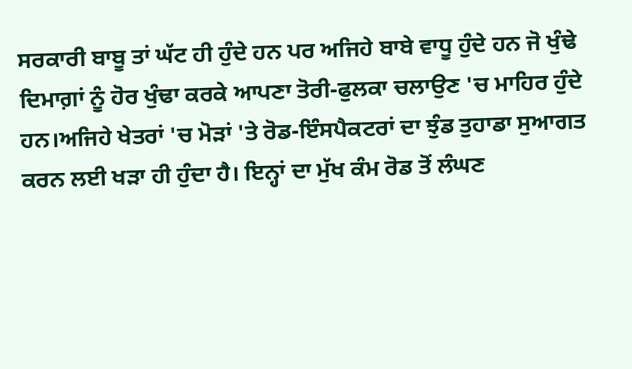ਸਰਕਾਰੀ ਬਾਬੂ ਤਾਂ ਘੱਟ ਹੀ ਹੁੰਦੇ ਹਨ ਪਰ ਅਜਿਹੇ ਬਾਬੇ ਵਾਧੂ ਹੁੰਦੇ ਹਨ ਜੋ ਖੁੰਢੇ ਦਿਮਾਗ਼ਾਂ ਨੂੰ ਹੋਰ ਖੁੰਢਾ ਕਰਕੇ ਆਪਣਾ ਤੋਰੀ-ਫੁਲਕਾ ਚਲਾਉਣ 'ਚ ਮਾਹਿਰ ਹੁੰਦੇ ਹਨ।ਅਜਿਹੇ ਖੇਤਰਾਂ 'ਚ ਮੋੜਾਂ 'ਤੇ ਰੋਡ-ਇੰਸਪੈਕਟਰਾਂ ਦਾ ਝੁੰਡ ਤੁਹਾਡਾ ਸੁਆਗਤ ਕਰਨ ਲਈ ਖੜਾ ਹੀ ਹੁੰਦਾ ਹੈ। ਇਨ੍ਹਾਂ ਦਾ ਮੁੱਖ ਕੰਮ ਰੋਡ ਤੋਂ ਲੰਘਣ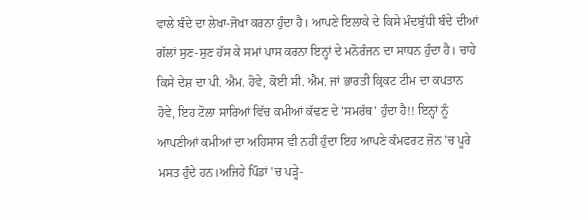ਵਾਲੇ ਬੰਦੇ ਦਾ ਲੇਖਾ-ਜੋਖਾ ਕਰਨਾ ਹੁੰਦਾ ਹੈ। ਆਪਣੇ ਇਲਾਕੇ ਦੇ ਕਿਸੇ ਮੰਦਬੁੱਧੀ ਬੰਦੇ ਦੀਆਂ ਗੱਲਾਂ ਸੁਣ-ਸੁਣ ਹੱਸ ਕੇ ਸਮਾਂ ਪਾਸ ਕਰਨਾ ਇਨ੍ਹਾਂ ਦੇ ਮਨੋਰੰਜਨ ਦਾ ਸਾਧਨ ਹੁੰਦਾ ਹੈ। ਚਾਹੇ ਕਿਸੇ ਦੇਸ਼ ਦਾ ਪੀ. ਐਮ. ਹੋਵੇ, ਕੋਈ ਸੀ. ਐਮ. ਜਾਂ ਭਾਰਤੀ ਕ੍ਰਿਕਟ ਟੀਮ ਦਾ ਕਪਤਾਨ ਹੋਵੇ, ਇਹ ਟੋਲਾ ਸਾਰਿਆਂ ਵਿੱਚ ਕਮੀਆਂ ਕੱਢਣ ਦੇ 'ਸਮਰੱਥ' ਹੁੰਦਾ ਹੈ!! ਇਨ੍ਹਾਂ ਨੂੰ ਆਪਣੀਆਂ ਕਮੀਆਂ ਦਾ ਅਹਿਸਾਸ ਵੀ ਨਹੀਂ ਹੁੰਦਾ ਇਹ ਆਪਣੇ ਕੰਮਫਰਟ ਜ਼ੋਨ 'ਚ ਪੂਰੇ ਮਸਤ ਹੁੰਦੇ ਹਨ।ਅਜਿਹੇ ਪਿੰਡਾਂ 'ਚ ਪੜ੍ਹੇ-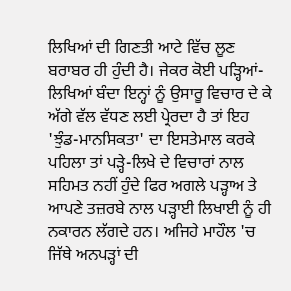ਲਿਖਿਆਂ ਦੀ ਗਿਣਤੀ ਆਟੇ ਵਿੱਚ ਲੂਣ ਬਰਾਬਰ ਹੀ ਹੁੰਦੀ ਹੈ। ਜੇਕਰ ਕੋਈ ਪੜ੍ਹਿਆਂ-ਲਿਖਿਆਂ ਬੰਦਾ ਇਨ੍ਹਾਂ ਨੂੰ ਉਸਾਰੂ ਵਿਚਾਰ ਦੇ ਕੇ ਅੱਗੇ ਵੱਲ ਵੱਧਣ ਲਈ ਪ੍ਰੇਰਦਾ ਹੈ ਤਾਂ ਇਹ 'ਝੁੰਡ-ਮਾਨਸਿਕਤਾ' ਦਾ ਇਸਤੇਮਾਲ ਕਰਕੇ ਪਹਿਲਾ ਤਾਂ ਪੜ੍ਹੇ-ਲਿਖੇ ਦੇ ਵਿਚਾਰਾਂ ਨਾਲ ਸਹਿਮਤ ਨਹੀਂ ਹੁੰਦੇ ਫਿਰ ਅਗਲੇ ਪੜ੍ਹਾਅ ਤੇ ਆਪਣੇ ਤਜ਼ਰਬੇ ਨਾਲ ਪੜ੍ਹਾਈ ਲਿਖਾਈ ਨੂੰ ਹੀ ਨਕਾਰਨ ਲੱਗਦੇ ਹਨ। ਅਜਿਹੇ ਮਾਹੌਲ 'ਚ ਜਿੱਥੇ ਅਨਪੜ੍ਹਾਂ ਦੀ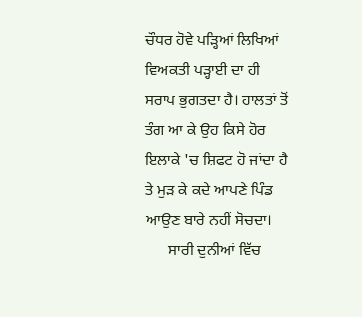ਚੌਧਰ ਹੋਵੇ ਪੜ੍ਹਿਆਂ ਲਿਖਿਆਂ ਵਿਅਕਤੀ ਪੜ੍ਹਾਈ ਦਾ ਹੀ ਸਰਾਪ ਭੁਗਤਦਾ ਹੈ। ਹਾਲਤਾਂ ਤੋਂ ਤੰਗ ਆ ਕੇ ਉਹ ਕਿਸੇ ਹੋਰ ਇਲਾਕੇ 'ਚ ਸ਼ਿਫਟ ਹੋ ਜਾਂਦਾ ਹੈ ਤੇ ਮੁੜ ਕੇ ਕਦੇ ਆਪਣੇ ਪਿੰਡ ਆਉਣ ਬਾਰੇ ਨਹੀਂ ਸੋਚਦਾ।
      ਸਾਰੀ ਦੁਨੀਆਂ ਵਿੱਚ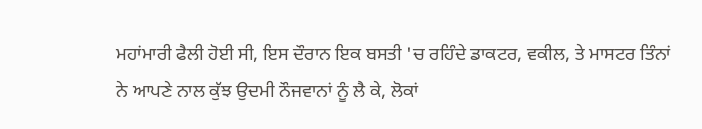ਮਹਾਂਮਾਰੀ ਫੈਲੀ ਹੋਈ ਸੀ, ਇਸ ਦੌਰਾਨ ਇਕ ਬਸਤੀ 'ਚ ਰਹਿੰਦੇ ਡਾਕਟਰ, ਵਕੀਲ, ਤੇ ਮਾਸਟਰ ਤਿੰਨਾਂ ਨੇ ਆਪਣੇ ਨਾਲ ਕੁੱਝ ਉਦਮੀ ਨੌਜਵਾਨਾਂ ਨੂੰ ਲੈ ਕੇ, ਲੋਕਾਂ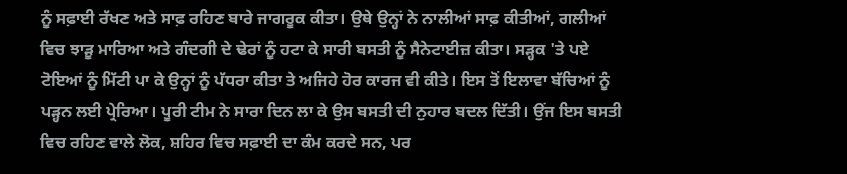ਨੂੰ ਸਫ਼ਾਈ ਰੱਖਣ ਅਤੇ ਸਾਫ਼ ਰਹਿਣ ਬਾਰੇ ਜਾਗਰੂਕ ਕੀਤਾ। ਉਥੇ ਉਨ੍ਹਾਂ ਨੇ ਨਾਲੀਆਂ ਸਾਫ਼ ਕੀਤੀਆਂ, ਗਲੀਆਂ ਵਿਚ ਝਾੜੂ ਮਾਰਿਆ ਅਤੇ ਗੰਦਗੀ ਦੇ ਢੇਰਾਂ ਨੂੰ ਹਟਾ ਕੇ ਸਾਰੀ ਬਸਤੀ ਨੂੰ ਸੈਨੇਟਾਈਜ਼ ਕੀਤਾ। ਸੜ੍ਹਕ 'ਤੇ ਪਏ ਟੋਇਆਂ ਨੂੰ ਮਿੱਟੀ ਪਾ ਕੇ ਉਨ੍ਹਾਂ ਨੂੰ ਪੱਧਰਾ ਕੀਤਾ ਤੇ ਅਜਿਹੇ ਹੋਰ ਕਾਰਜ ਵੀ ਕੀਤੇ। ਇਸ ਤੋਂ ਇਲਾਵਾ ਬੱਚਿਆਂ ਨੂੰ ਪੜ੍ਹਨ ਲਈ ਪ੍ਰੇਰਿਆ। ਪੂਰੀ ਟੀਮ ਨੇ ਸਾਰਾ ਦਿਨ ਲਾ ਕੇ ਉਸ ਬਸਤੀ ਦੀ ਨੁਹਾਰ ਬਦਲ ਦਿੱਤੀ। ਉਂਜ ਇਸ ਬਸਤੀ ਵਿਚ ਰਹਿਣ ਵਾਲੇ ਲੋਕ, ਸ਼ਹਿਰ ਵਿਚ ਸਫ਼ਾਈ ਦਾ ਕੰਮ ਕਰਦੇ ਸਨ, ਪਰ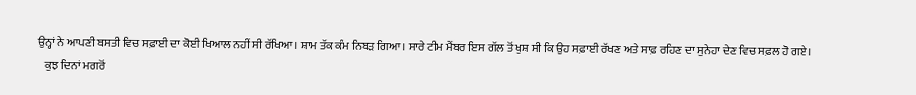ਉਨ੍ਹਾਂ ਨੇ ਆਪਣੀ ਬਸਤੀ ਵਿਚ ਸਫ਼ਾਈ ਦਾ ਕੋਈ ਖਿਆਲ ਨਹੀਂ ਸੀ ਰੱਖਿਆ। ਸ਼ਾਮ ਤੱਕ ਕੰਮ ਨਿਬੜ ਗਿਆ। ਸਾਰੇ ਟੀਮ ਮੈਂਬਰ ਇਸ ਗੱਲ ਤੋਂ ਖੁਸ਼ ਸੀ ਕਿ ਉਹ ਸਫ਼ਾਈ ਰੱਖਣ ਅਤੇ ਸਾਫ਼ ਰਹਿਣ ਦਾ ਸੁਨੇਹਾ ਦੇਣ ਵਿਚ ਸਫ਼ਲ ਹੋ ਗਏ।
   ਕੁਝ ਦਿਨਾਂ ਮਗਰੋਂ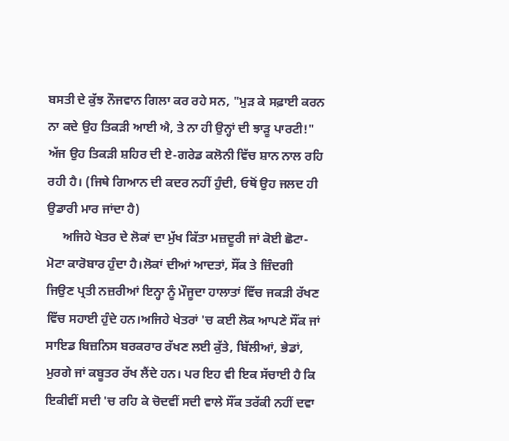ਬਸਤੀ ਦੇ ਕੁੱਝ ਨੌਜਵਾਨ ਗਿਲਾ ਕਰ ਰਹੇ ਸਨ, "ਮੁੜ ਕੇ ਸਫ਼ਾਈ ਕਰਨ ਨਾ ਕਦੇ ਉਹ ਤਿਕੜੀ ਆਈ ਐ, ਤੇ ਨਾ ਹੀ ਉਨ੍ਹਾਂ ਦੀ ਝਾੜੂ ਪਾਰਟੀ!"
ਅੱਜ ਉਹ ਤਿਕੜੀ ਸ਼ਹਿਰ ਦੀ ਏ-ਗਰੇਡ ਕਲੋਨੀ ਵਿੱਚ ਸ਼ਾਨ ਨਾਲ ਰਹਿ ਰਹੀ ਹੈ। (ਜਿਥੇ ਗਿਆਨ ਦੀ ਕਦਰ ਨਹੀਂ ਹੁੰਦੀ, ਓਥੋਂ ਉਹ ਜਲਦ ਹੀ ਉਡਾਰੀ ਮਾਰ ਜਾਂਦਾ ਹੈ)
     ਅਜਿਹੇ ਖੇਤਰ ਦੇ ਲੋਕਾਂ ਦਾ ਮੁੱਖ ਕਿੱਤਾ ਮਜ਼ਦੂਰੀ ਜਾਂ ਕੋਈ ਛੋਟਾ-ਮੋਟਾ ਕਾਰੋਬਾਰ ਹੁੰਦਾ ਹੈ।ਲੋਕਾਂ ਦੀਆਂ ਆਦਤਾਂ, ਸੌਂਕ ਤੇ ਜ਼ਿੰਦਗੀ ਜਿਉਣ ਪ੍ਰਤੀ ਨਜ਼ਰੀਆਂ ਇਨ੍ਹਾ ਨੂੰ ਮੌਜੂਦਾ ਹਾਲਾਤਾਂ ਵਿੱਚ ਜਕੜੀ ਰੱਖਣ ਵਿੱਚ ਸਹਾਈ ਹੁੰਦੇ ਹਨ।ਅਜਿਹੇ ਖੇਤਰਾਂ 'ਚ ਕਈ ਲੋਕ ਆਪਣੇ ਸੌਂਕ ਜਾਂ ਸਾਇਡ ਬਿਜ਼ਨਿਸ ਬਰਕਰਾਰ ਰੱਖਣ ਲਈ ਕੁੱਤੇ, ਬਿੱਲੀਆਂ, ਭੇਡਾਂ, ਮੁਰਗੇ ਜਾਂ ਕਬੂਤਰ ਰੱਖ ਲੈਂਦੇ ਹਨ। ਪਰ ਇਹ ਵੀ ਇਕ ਸੱਚਾਈ ਹੈ ਕਿ ਇਕੀਵੀਂ ਸਦੀ 'ਚ ਰਹਿ ਕੇ ਚੋਦਵੀਂ ਸਦੀ ਵਾਲੇ ਸੌਂਕ ਤਰੱਕੀ ਨਹੀਂ ਦਵਾ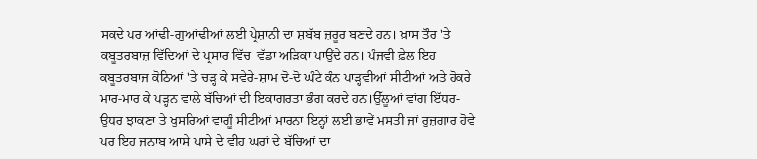ਸਕਦੇ ਪਰ ਆਂਢੀ-ਗੁਆਂਢੀਆਂ ਲਈ ਪ੍ਰੇਸ਼ਾਨੀ ਦਾ ਸ਼ਬੱਬ ਜ਼ਰੂਰ ਬਣਦੇ ਹਨ। ਖ਼ਾਸ ਤੌਰ 'ਤੇ ਕਬੂਤਰਬਾਜ਼ ਵਿੱਦਿਆਂ ਦੇ ਪ੍ਰਸਾਰ ਵਿੱਚ  ਵੱਡਾ ਅੜਿਕਾ ਪਾਉਂਦੇ ਹਨ। ਪੰਜਵੀ ਫ਼ੇਲ ਇਹ ਕਬੂਤਰਬਾਜ ਕੋਠਿਆਂ 'ਤੇ ਚੜ੍ਹ ਕੇ ਸਵੇਰੇ-ਸ਼ਾਮ ਦੋ-ਦੋ ਘੰਟੇ ਕੰਨ ਪਾੜ੍ਹਵੀਆਂ ਸੀਟੀਆਂ ਅਤੇ ਹੋਕਰੇ ਮਾਰ-ਮਾਰ ਕੇ ਪੜ੍ਹਨ ਵਾਲੇ ਬੱਚਿਆਂ ਦੀ ਇਕਾਗਰਤਾ ਭੰਗ ਕਰਦੇ ਹਨ।ਉੱਲੂਆਂ ਵਾਂਗ ਇੱਧਰ-ਉਧਰ ਝਾਕਣਾ ਤੇ ਖੁਸਰਿਆਂ ਵਾਗੂੰ ਸੀਟੀਆਂ ਮਾਰਨਾ ਇਨ੍ਹਾਂ ਲਈ ਭਾਵੇਂ ਮਸਤੀ ਜਾਂ ਰੁਜ਼ਗਾਰ ਹੋਵੇ ਪਰ ਇਹ ਜਨਾਬ ਆਸੇ ਪਾਸੇ ਦੇ ਵੀਹ ਘਰਾਂ ਦੇ ਬੱਚਿਆਂ ਦਾ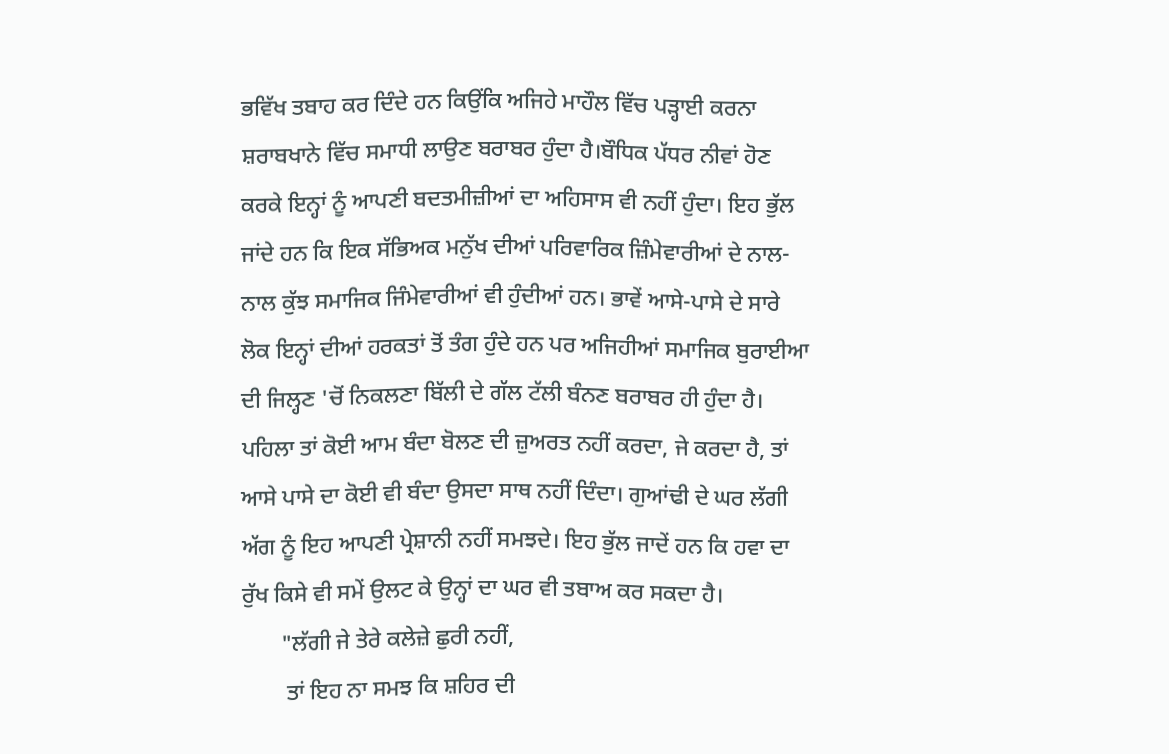ਭਵਿੱਖ ਤਬਾਹ ਕਰ ਦਿੰਦੇ ਹਨ ਕਿਉਂਕਿ ਅਜਿਹੇ ਮਾਹੌਲ ਵਿੱਚ ਪੜ੍ਹਾਈ ਕਰਨਾ ਸ਼ਰਾਬਖਾਨੇ ਵਿੱਚ ਸਮਾਧੀ ਲਾਉਣ ਬਰਾਬਰ ਹੁੰਦਾ ਹੈ।ਬੌਧਿਕ ਪੱਧਰ ਨੀਵਾਂ ਹੋਣ ਕਰਕੇ ਇਨ੍ਹਾਂ ਨੂੰ ਆਪਣੀ ਬਦਤਮੀਜ਼ੀਆਂ ਦਾ ਅਹਿਸਾਸ ਵੀ ਨਹੀਂ ਹੁੰਦਾ। ਇਹ ਭੁੱਲ ਜਾਂਦੇ ਹਨ ਕਿ ਇਕ ਸੱਭਿਅਕ ਮਨੁੱਖ ਦੀਆਂ ਪਰਿਵਾਰਿਕ ਜ਼ਿੰਮੇਵਾਰੀਆਂ ਦੇ ਨਾਲ-ਨਾਲ ਕੁੱਝ ਸਮਾਜਿਕ ਜਿੰਮੇਵਾਰੀਆਂ ਵੀ ਹੁੰਦੀਆਂ ਹਨ। ਭਾਵੇਂ ਆਸੇ-ਪਾਸੇ ਦੇ ਸਾਰੇ ਲੋਕ ਇਨ੍ਹਾਂ ਦੀਆਂ ਹਰਕਤਾਂ ਤੋਂ ਤੰਗ ਹੁੰਦੇ ਹਨ ਪਰ ਅਜਿਹੀਆਂ ਸਮਾਜਿਕ ਬੁਰਾਈਆ ਦੀ ਜਿਲ੍ਹਣ 'ਚੋਂ ਨਿਕਲਣਾ ਬਿੱਲੀ ਦੇ ਗੱਲ ਟੱਲੀ ਬੰਨਣ ਬਰਾਬਰ ਹੀ ਹੁੰਦਾ ਹੈ। ਪਹਿਲਾ ਤਾਂ ਕੋਈ ਆਮ ਬੰਦਾ ਬੋਲਣ ਦੀ ਜ਼ੁਅਰਤ ਨਹੀਂ ਕਰਦਾ, ਜੇ ਕਰਦਾ ਹੈ, ਤਾਂ ਆਸੇ ਪਾਸੇ ਦਾ ਕੋਈ ਵੀ ਬੰਦਾ ਉਸਦਾ ਸਾਥ ਨਹੀਂ ਦਿੰਦਾ। ਗੁਆਂਢੀ ਦੇ ਘਰ ਲੱਗੀ ਅੱਗ ਨੂੰ ਇਹ ਆਪਣੀ ਪ੍ਰੇਸ਼ਾਨੀ ਨਹੀਂ ਸਮਝਦੇ। ਇਹ ਭੁੱਲ ਜਾਦੇਂ ਹਨ ਕਿ ਹਵਾ ਦਾ ਰੁੱਖ ਕਿਸੇ ਵੀ ਸਮੇਂ ਉਲਟ ਕੇ ਉਨ੍ਹਾਂ ਦਾ ਘਰ ਵੀ ਤਬਾਅ ਕਰ ਸਕਦਾ ਹੈ।
       "ਲੱਗੀ ਜੇ ਤੇਰੇ ਕਲੇਜ਼ੇ ਛੁਰੀ ਨਹੀਂ,
        ਤਾਂ ਇਹ ਨਾ ਸਮਝ ਕਿ ਸ਼ਹਿਰ ਦੀ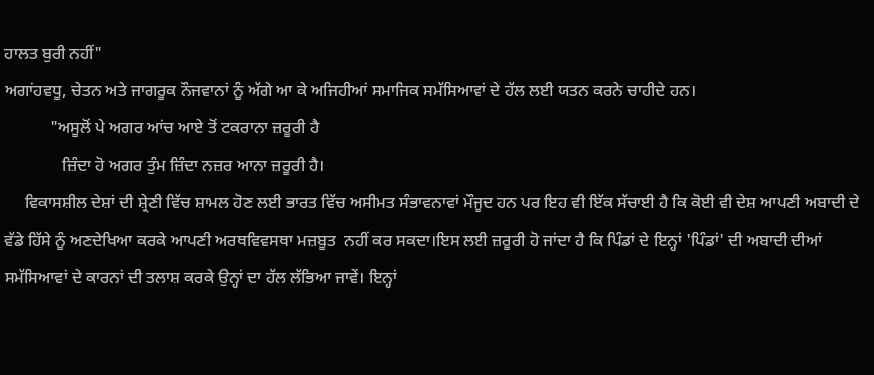ਹਾਲਤ ਬੁਰੀ ਨਹੀਂ"
ਅਗਾਂਹਵਧੂ, ਚੇਤਨ ਅਤੇ ਜਾਗਰੂਕ ਨੌਜਵਾਨਾਂ ਨੂੰ ਅੱਗੇ ਆ ਕੇ ਅਜਿਹੀਆਂ ਸਮਾਜਿਕ ਸਮੱਸਿਆਵਾਂ ਦੇ ਹੱਲ ਲਈ ਯਤਨ ਕਰਨੇ ਚਾਹੀਦੇ ਹਨ।
           "ਅਸੂਲੋਂ ਪੇ ਅਗਰ ਆਂਚ ਆਏ ਤੋਂ ਟਕਰਾਨਾ ਜ਼ਰੂਰੀ ਹੈ
              ਜ਼ਿੰਦਾ ਹੋ ਅਗਰ ਤੁੰਮ ਜ਼ਿੰਦਾ ਨਜ਼ਰ ਆਨਾ ਜ਼ਰੂਰੀ ਹੈ।
     ਵਿਕਾਸਸ਼ੀਲ ਦੇਸ਼ਾਂ ਦੀ ਸ਼੍ਰੇਣੀ ਵਿੱਚ ਸ਼ਾਮਲ ਹੋਣ ਲਈ ਭਾਰਤ ਵਿੱਚ ਅਸੀਮਤ ਸੰਭਾਵਨਾਵਾਂ ਮੌਜੂਦ ਹਨ ਪਰ ਇਹ ਵੀ ਇੱਕ ਸੱਚਾਈ ਹੈ ਕਿ ਕੋਈ ਵੀ ਦੇਸ਼ ਆਪਣੀ ਅਬਾਦੀ ਦੇ ਵੱਡੇ ਹਿੱਸੇ ਨੂੰ ਅਣਦੇਖਿਆ ਕਰਕੇ ਆਪਣੀ ਅਰਥਵਿਵਸਥਾ ਮਜ਼ਬੂਤ  ਨਹੀਂ ਕਰ ਸਕਦਾ।ਇਸ ਲਈ ਜ਼ਰੂਰੀ ਹੋ ਜਾਂਦਾ ਹੈ ਕਿ ਪਿੰਡਾਂ ਦੇ ਇਨ੍ਹਾਂ 'ਪਿੰਡਾਂ' ਦੀ ਅਬਾਦੀ ਦੀਆਂ ਸਮੱਸਿਆਵਾਂ ਦੇ ਕਾਰਨਾਂ ਦੀ ਤਲਾਸ਼ ਕਰਕੇ ਉਨ੍ਹਾਂ ਦਾ ਹੱਲ ਲੱਭਿਆ ਜਾਵੇਂ। ਇਨ੍ਹਾਂ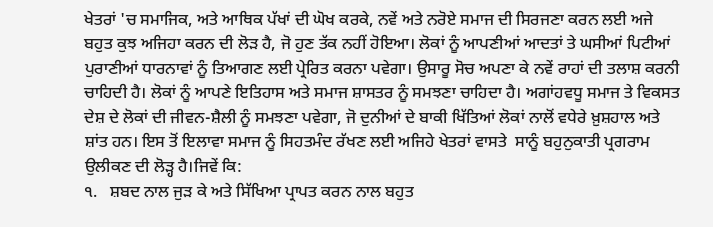ਖੇਤਰਾਂ 'ਚ ਸਮਾਜਿਕ, ਅਤੇ ਆਥਿਕ ਪੱਖਾਂ ਦੀ ਘੋਖ ਕਰਕੇ, ਨਵੇਂ ਅਤੇ ਨਰੋਏ ਸਮਾਜ ਦੀ ਸਿਰਜਣਾ ਕਰਨ ਲਈ ਅਜੇ ਬਹੁਤ ਕੁਝ ਅਜਿਹਾ ਕਰਨ ਦੀ ਲੋੜ ਹੈ, ਜੋ ਹੁਣ ਤੱਕ ਨਹੀਂ ਹੋਇਆ। ਲੋਕਾਂ ਨੂੰ ਆਪਣੀਆਂ ਆਦਤਾਂ ਤੇ ਘਸੀਆਂ ਪਿਟੀਆਂ ਪੁਰਾਣੀਆਂ ਧਾਰਨਾਵਾਂ ਨੂੰ ਤਿਆਗਣ ਲਈ ਪ੍ਰੇਰਿਤ ਕਰਨਾ ਪਵੇਗਾ। ਉਸਾਰੂ ਸੋਚ ਅਪਣਾ ਕੇ ਨਵੇਂ ਰਾਹਾਂ ਦੀ ਤਲਾਸ਼ ਕਰਨੀ ਚਾਹਿਦੀ ਹੈ। ਲੋਕਾਂ ਨੂੰ ਆਪਣੇ ਇਤਿਹਾਸ ਅਤੇ ਸਮਾਜ ਸ਼ਾਸਤਰ ਨੂੰ ਸਮਝਣਾ ਚਾਹਿਦਾ ਹੈ। ਅਗਾਂਹਵਧੂ ਸਮਾਜ ਤੇ ਵਿਕਸਤ ਦੇਸ਼ ਦੇ ਲੋਕਾਂ ਦੀ ਜੀਵਨ-ਸ਼ੈਲੀ ਨੂੰ ਸਮਝਣਾ ਪਵੇਗਾ, ਜੋ ਦੁਨੀਆਂ ਦੇ ਬਾਕੀ ਖਿੱਤਿਆਂ ਲੋਕਾਂ ਨਾਲੋਂ ਵਧੇਰੇ ਖ਼ੁਸ਼ਹਾਲ ਅਤੇ ਸ਼ਾਂਤ ਹਨ। ਇਸ ਤੋਂ ਇਲਾਵਾ ਸਮਾਜ ਨੂੰ ਸਿਹਤਮੰਦ ਰੱਖਣ ਲਈ ਅਜਿਹੇ ਖੇਤਰਾਂ ਵਾਸਤੇ  ਸਾਨੂੰ ਬਹੁਨੁਕਾਤੀ ਪ੍ਰਗਰਾਮ ਉਲੀਕਣ ਦੀ ਲੋੜ੍ਹ ਹੈ।ਜਿਵੇਂ ਕਿ:
੧.   ਸ਼ਬਦ ਨਾਲ ਜੁੜ ਕੇ ਅਤੇ ਸਿੱਖਿਆ ਪ੍ਰਾਪਤ ਕਰਨ ਨਾਲ ਬਹੁਤ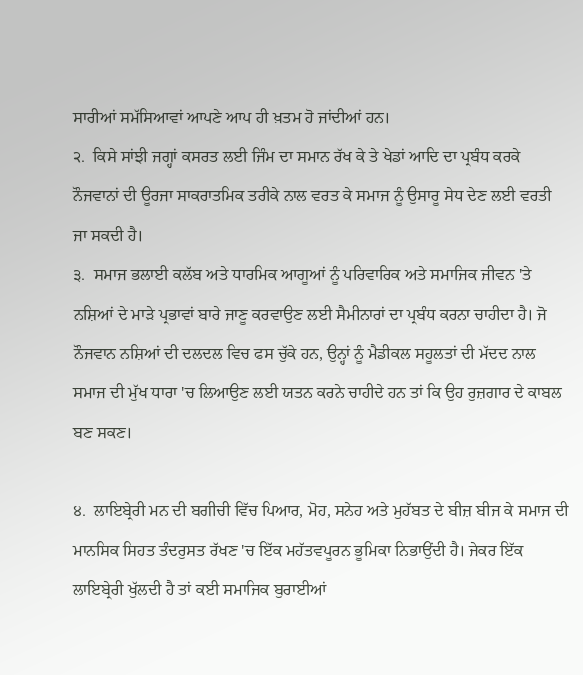ਸਾਰੀਆਂ ਸਮੱਸਿਆਵਾਂ ਆਪਣੇ ਆਪ ਹੀ ਖ਼ਤਮ ਹੋ ਜਾਂਦੀਆਂ ਹਨ।
੨.  ਕਿਸੇ ਸਾਂਝੀ ਜਗ੍ਹਾਂ ਕਸਰਤ ਲਈ ਜਿੰਮ ਦਾ ਸਮਾਨ ਰੱਖ ਕੇ ਤੇ ਖੇਡਾਂ ਆਦਿ ਦਾ ਪ੍ਰਬੰਧ ਕਰਕੇ ਨੌਜਵਾਨਾਂ ਦੀ ਊਰਜਾ ਸਾਕਰਾਤਮਿਕ ਤਰੀਕੇ ਨਾਲ ਵਰਤ ਕੇ ਸਮਾਜ ਨੂੰ ਉਸਾਰੂ ਸੇਧ ਦੇਣ ਲਈ ਵਰਤੀ ਜਾ ਸਕਦੀ ਹੈ।
੩.  ਸਮਾਜ ਭਲਾਈ ਕਲੱਬ ਅਤੇ ਧਾਰਮਿਕ ਆਗੂਆਂ ਨੂੰ ਪਰਿਵਾਰਿਕ ਅਤੇ ਸਮਾਜਿਕ ਜੀਵਨ 'ਤੇ ਨਸ਼ਿਆਂ ਦੇ ਮਾੜੇ ਪ੍ਰਭਾਵਾਂ ਬਾਰੇ ਜਾਣੂ ਕਰਵਾਉਣ ਲਈ ਸੈਮੀਨਾਰਾਂ ਦਾ ਪ੍ਰਬੰਧ ਕਰਨਾ ਚਾਹੀਦਾ ਹੈ। ਜੋ ਨੌਜਵਾਨ ਨਸ਼ਿਆਂ ਦੀ ਦਲਦਲ ਵਿਚ ਫਸ ਚੁੱਕੇ ਹਨ, ਉਨ੍ਹਾਂ ਨੂੰ ਮੈਡੀਕਲ ਸਹੂਲਤਾਂ ਦੀ ਮੱਦਦ ਨਾਲ ਸਮਾਜ ਦੀ ਮੁੱਖ ਧਾਰਾ 'ਚ ਲਿਆਉਣ ਲਈ ਯਤਨ ਕਰਨੇ ਚਾਹੀਦੇ ਹਨ ਤਾਂ ਕਿ ਉਹ ਰੁਜ਼ਗਾਰ ਦੇ ਕਾਬਲ ਬਣ ਸਕਣ।

੪.  ਲਾਇਬ੍ਰੇਰੀ ਮਨ ਦੀ ਬਗੀਚੀ ਵਿੱਚ ਪਿਆਰ, ਮੋਹ, ਸਨੇਹ ਅਤੇ ਮੁਹੱਬਤ ਦੇ ਬੀਜ਼ ਬੀਜ ਕੇ ਸਮਾਜ ਦੀ ਮਾਨਸਿਕ ਸਿਹਤ ਤੰਦਰੁਸਤ ਰੱਖਣ 'ਚ ਇੱਕ ਮਹੱਤਵਪੂਰਨ ਭੂਮਿਕਾ ਨਿਭਾਉਂਦੀ ਹੈ। ਜੇਕਰ ਇੱਕ ਲਾਇਬ੍ਰੇਰੀ ਖੁੱਲਦੀ ਹੈ ਤਾਂ ਕਈ ਸਮਾਜਿਕ ਬੁਰਾਈਆਂ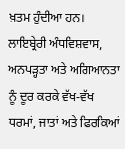ਖ਼ਤਮ ਹੁੰਦੀਆ ਹਨ। ਲਾਇਬ੍ਰੇਰੀ ਅੰਧਵਿਸ਼ਵਾਸ, ਅਨਪੜ੍ਹਤਾ ਅਤੇ ਅਗਿਆਨਤਾ ਨੂੰ ਦੂਰ ਕਰਕੇ ਵੱਖ-ਵੱਖ ਧਰਮਾਂ, ਜਾਤਾਂ ਅਤੇ ਫਿਰਕਿਆਂ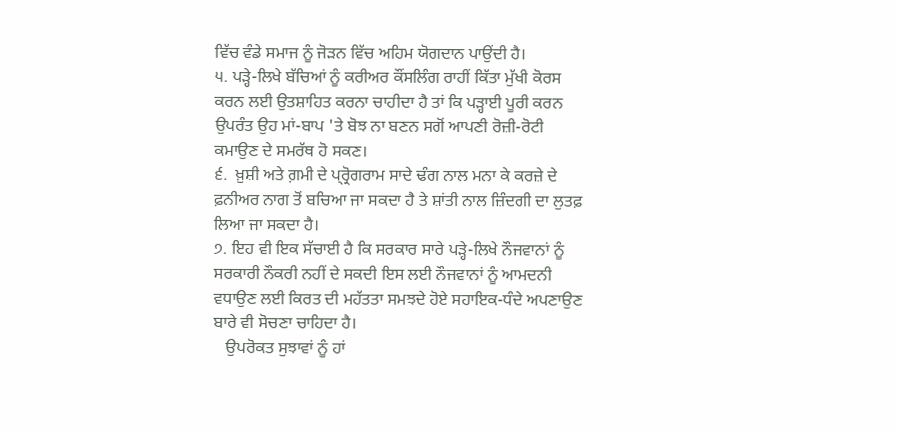ਵਿੱਚ ਵੰਡੇ ਸਮਾਜ ਨੂੰ ਜੋੜਨ ਵਿੱਚ ਅਹਿਮ ਯੋਗਦਾਨ ਪਾਉਂਦੀ ਹੈ।
੫. ਪੜ੍ਹੇ-ਲਿਖੇ ਬੱਚਿਆਂ ਨੂੰ ਕਰੀਅਰ ਕੌਂਸਲਿੰਗ ਰਾਹੀਂ ਕਿੱਤਾ ਮੁੱਖੀ ਕੋਰਸ ਕਰਨ ਲਈ ਉਤਸ਼ਾਹਿਤ ਕਰਨਾ ਚਾਹੀਦਾ ਹੈ ਤਾਂ ਕਿ ਪੜ੍ਹਾਈ ਪੂਰੀ ਕਰਨ ਉਪਰੰਤ ਉਹ ਮਾਂ-ਬਾਪ 'ਤੇ ਬੋਝ ਨਾ ਬਣਨ ਸਗੋਂ ਆਪਣੀ ਰੋਜ਼ੀ-ਰੋਟੀ ਕਮਾਉਣ ਦੇ ਸਮਰੱਥ ਹੋ ਸਕਣ।
੬.  ਖ਼ੁਸ਼ੀ ਅਤੇ ਗ਼ਮੀ ਦੇ ਪ੍ਰ੍ਰੋਗਰਾਮ ਸਾਦੇ ਢੰਗ ਨਾਲ ਮਨਾ ਕੇ ਕਰਜ਼ੇ ਦੇ ਫ਼ਨੀਅਰ ਨਾਗ ਤੋਂ ਬਚਿਆ ਜਾ ਸਕਦਾ ਹੈ ਤੇ ਸ਼ਾਂਤੀ ਨਾਲ ਜ਼ਿੰਦਗੀ ਦਾ ਲੁਤਫ਼ ਲਿਆ ਜਾ ਸਕਦਾ ਹੈ।
੭. ਇਹ ਵੀ ਇਕ ਸੱਚਾਈ ਹੈ ਕਿ ਸਰਕਾਰ ਸਾਰੇ ਪੜ੍ਹੇ-ਲਿਖੇ ਨੌਜਵਾਨਾਂ ਨੂੰ ਸਰਕਾਰੀ ਨੌਕਰੀ ਨਹੀਂ ਦੇ ਸਕਦੀ ਇਸ ਲਈ ਨੌਜਵਾਨਾਂ ਨੂੰ ਆਮਦਨੀ ਵਧਾਉਣ ਲਈ ਕਿਰਤ ਦੀ ਮਹੱਤਤਾ ਸਮਝਦੇ ਹੋਏ ਸਹਾਇਕ-ਧੰਦੇ ਅਪਣਾਉਣ ਬਾਰੇ ਵੀ ਸੋਚਣਾ ਚਾਹਿਦਾ ਹੈ।
   ਉਪਰੋਕਤ ਸੁਝਾਵਾਂ ਨੂੰ ਹਾਂ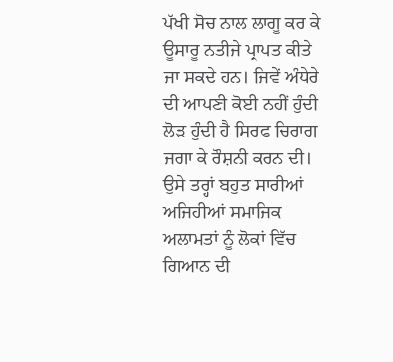ਪੱਖੀ ਸੋਚ ਨਾਲ ਲਾਗੂ ਕਰ ਕੇ ਊਸਾਰੂ ਨਤੀਜੇ ਪ੍ਰਾਪਤ ਕੀਤੇ ਜਾ ਸਕਦੇ ਹਨ। ਜਿਵੇਂ ਅੰਧੇਰੇ ਦੀ ਆਪਣੀ ਕੋਈ ਨਹੀਂ ਹੁੰਦੀ ਲੋੜ ਹੁੰਦੀ ਹੈ ਸਿਰਫ ਚਿਰਾਗ ਜਗਾ ਕੇ ਰੌਸ਼ਨੀ ਕਰਨ ਦੀ। ਉਸੇ ਤਰ੍ਹਾਂ ਬਹੁਤ ਸਾਰੀਆਂ ਅਜਿਹੀਆਂ ਸਮਾਜਿਕ ਅਲਾਮਤਾਂ ਨੂੰ ਲੋਕਾਂ ਵਿੱਚ ਗਿਆਨ ਦੀ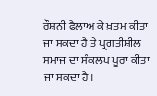ਰੌਸ਼ਨੀ ਫੈਲਾਅ ਕੇ ਖ਼ਤਮ ਕੀਤਾ ਜਾ ਸਕਦਾ ਹੈ ਤੇ ਪ੍ਰਗਤੀਸ਼ੀਲ ਸਮਾਜ ਦਾ ਸੰਕਲਪ ਪੂਰਾ ਕੀਤਾ ਜਾ ਸਕਦਾ ਹੈ।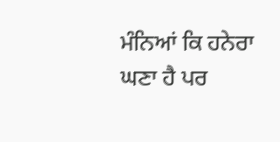ਮੰਨਿਆਂ ਕਿ ਹਨੇਰਾ ਘਣਾ ਹੈ ਪਰ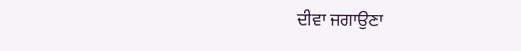ਦੀਵਾ ਜਗਾਉਣਾ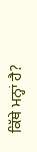ਕਿੱਥੇ ਮਨ੍ਹਾਂ ਹੈ?